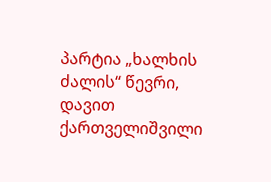პარტია „ხალხის ძალის“ წევრი, დავით ქართველიშვილი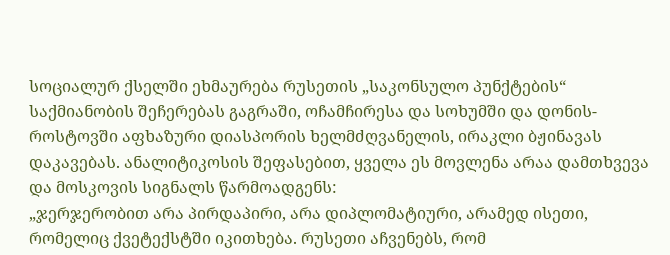სოციალურ ქსელში ეხმაურება რუსეთის „საკონსულო პუნქტების“ საქმიანობის შეჩერებას გაგრაში, ოჩამჩირესა და სოხუმში და დონის-როსტოვში აფხაზური დიასპორის ხელმძღვანელის, ირაკლი ბჟინავას დაკავებას. ანალიტიკოსის შეფასებით, ყველა ეს მოვლენა არაა დამთხვევა და მოსკოვის სიგნალს წარმოადგენს:
„ჯერჯერობით არა პირდაპირი, არა დიპლომატიური, არამედ ისეთი, რომელიც ქვეტექსტში იკითხება. რუსეთი აჩვენებს, რომ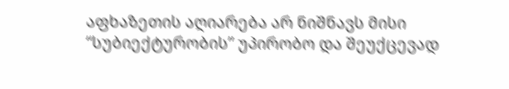აფხაზეთის აღიარება არ ნიშნავს მისი “სუბიექტურობის” უპირობო და შეუქცევად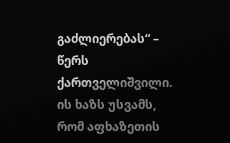გაძლიერებას“ – წერს ქართველიშვილი.
ის ხაზს უსვამს, რომ აფხაზეთის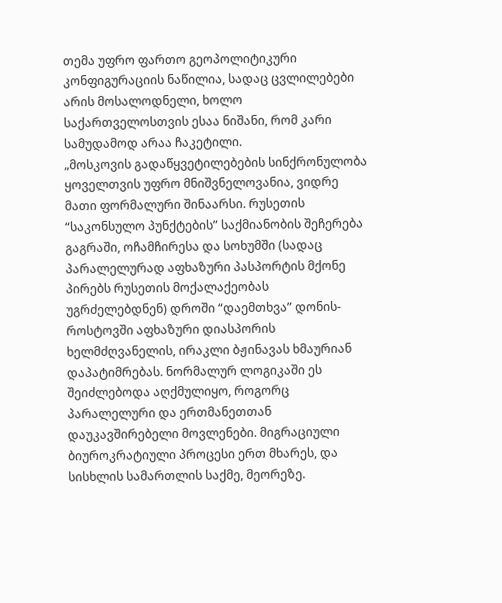თემა უფრო ფართო გეოპოლიტიკური კონფიგურაციის ნაწილია, სადაც ცვლილებები არის მოსალოდნელი, ხოლო საქართველოსთვის ესაა ნიშანი, რომ კარი სამუდამოდ არაა ჩაკეტილი.
„მოსკოვის გადაწყვეტილებების სინქრონულობა ყოველთვის უფრო მნიშვნელოვანია, ვიდრე მათი ფორმალური შინაარსი. რუსეთის “საკონსულო პუნქტების” საქმიანობის შეჩერება გაგრაში, ოჩამჩირესა და სოხუმში (სადაც პარალელურად აფხაზური პასპორტის მქონე პირებს რუსეთის მოქალაქეობას უგრძელებდნენ) დროში “დაემთხვა” დონის-როსტოვში აფხაზური დიასპორის ხელმძღვანელის, ირაკლი ბჟინავას ხმაურიან დაპატიმრებას. ნორმალურ ლოგიკაში ეს შეიძლებოდა აღქმულიყო, როგორც პარალელური და ერთმანეთთან დაუკავშირებელი მოვლენები. მიგრაციული ბიუროკრატიული პროცესი ერთ მხარეს, და სისხლის სამართლის საქმე, მეორეზე.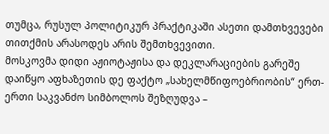თუმცა, რუსულ პოლიტიკურ პრაქტიკაში ასეთი დამთხვევები თითქმის არასოდეს არის შემთხვევითი.
მოსკოვმა დიდი აჟიოტაჟისა და დეკლარაციების გარეშე დაიწყო აფხაზეთის დე ფაქტო „სახელმწიფოებრიობის“ ერთ-ერთი საკვანძო სიმბოლოს შეზღუდვა –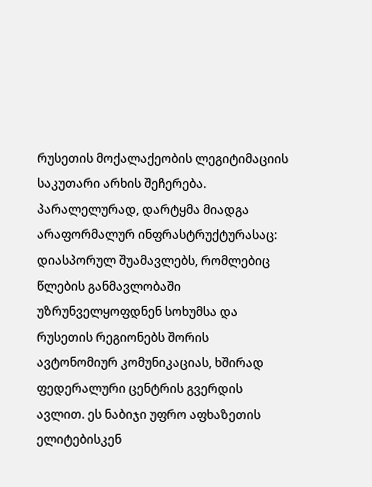რუსეთის მოქალაქეობის ლეგიტიმაციის საკუთარი არხის შეჩერება. პარალელურად, დარტყმა მიადგა არაფორმალურ ინფრასტრუქტურასაც: დიასპორულ შუამავლებს, რომლებიც წლების განმავლობაში უზრუნველყოფდნენ სოხუმსა და რუსეთის რეგიონებს შორის ავტონომიურ კომუნიკაციას, ხშირად ფედერალური ცენტრის გვერდის ავლით. ეს ნაბიჯი უფრო აფხაზეთის ელიტებისკენ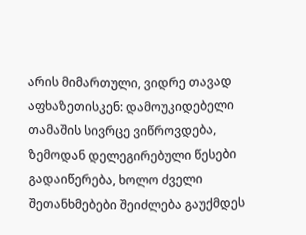არის მიმართული, ვიდრე თავად აფხაზეთისკენ: დამოუკიდებელი თამაშის სივრცე ვიწროვდება, ზემოდან დელეგირებული წესები გადაიწერება, ხოლო ძველი შეთანხმებები შეიძლება გაუქმდეს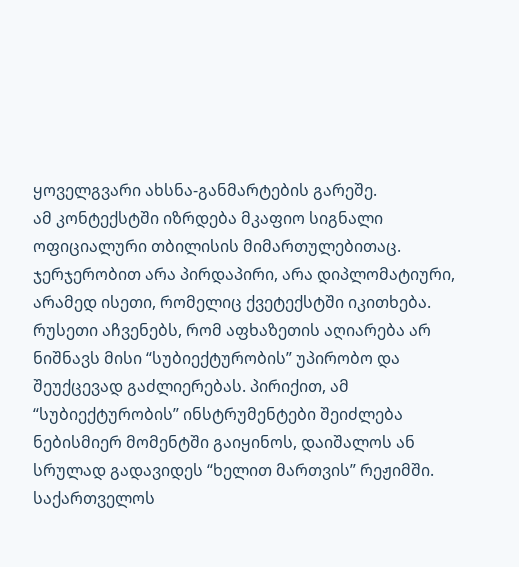ყოველგვარი ახსნა-განმარტების გარეშე.
ამ კონტექსტში იზრდება მკაფიო სიგნალი ოფიციალური თბილისის მიმართულებითაც. ჯერჯერობით არა პირდაპირი, არა დიპლომატიური, არამედ ისეთი, რომელიც ქვეტექსტში იკითხება. რუსეთი აჩვენებს, რომ აფხაზეთის აღიარება არ ნიშნავს მისი “სუბიექტურობის” უპირობო და შეუქცევად გაძლიერებას. პირიქით, ამ “სუბიექტურობის” ინსტრუმენტები შეიძლება ნებისმიერ მომენტში გაიყინოს, დაიშალოს ან სრულად გადავიდეს “ხელით მართვის” რეჟიმში. საქართველოს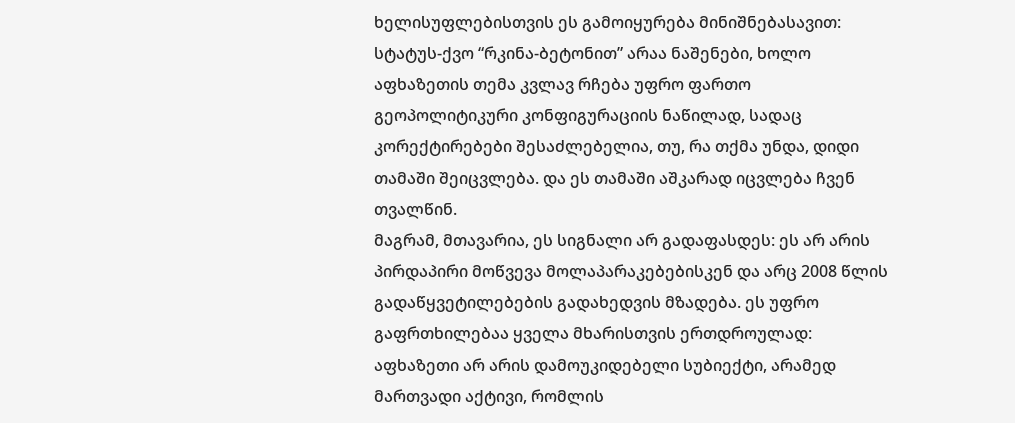ხელისუფლებისთვის ეს გამოიყურება მინიშნებასავით: სტატუს-ქვო “რკინა-ბეტონით” არაა ნაშენები, ხოლო აფხაზეთის თემა კვლავ რჩება უფრო ფართო გეოპოლიტიკური კონფიგურაციის ნაწილად, სადაც კორექტირებები შესაძლებელია, თუ, რა თქმა უნდა, დიდი თამაში შეიცვლება. და ეს თამაში აშკარად იცვლება ჩვენ თვალწინ.
მაგრამ, მთავარია, ეს სიგნალი არ გადაფასდეს: ეს არ არის პირდაპირი მოწვევა მოლაპარაკებებისკენ და არც 2008 წლის გადაწყვეტილებების გადახედვის მზადება. ეს უფრო გაფრთხილებაა ყველა მხარისთვის ერთდროულად: აფხაზეთი არ არის დამოუკიდებელი სუბიექტი, არამედ მართვადი აქტივი, რომლის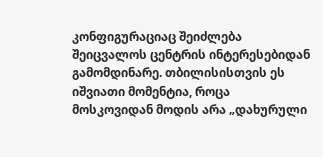კონფიგურაციაც შეიძლება შეიცვალოს ცენტრის ინტერესებიდან გამომდინარე. თბილისისთვის ეს იშვიათი მომენტია, როცა მოსკოვიდან მოდის არა „დახურული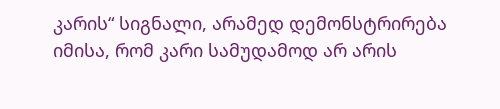კარის“ სიგნალი, არამედ დემონსტრირება იმისა, რომ კარი სამუდამოდ არ არის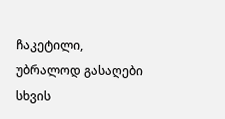ჩაკეტილი, უბრალოდ გასაღები სხვის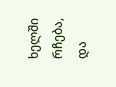ხელში რჩება, და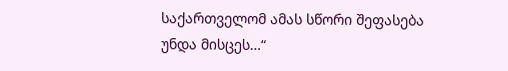საქართველომ ამას სწორი შეფასება უნდა მისცეს…“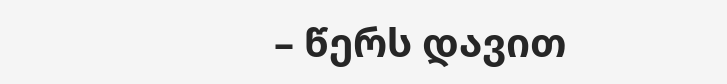– წერს დავით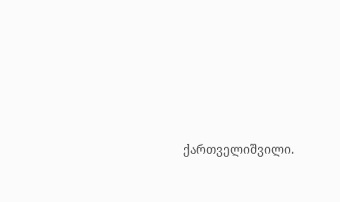ქართველიშვილი.